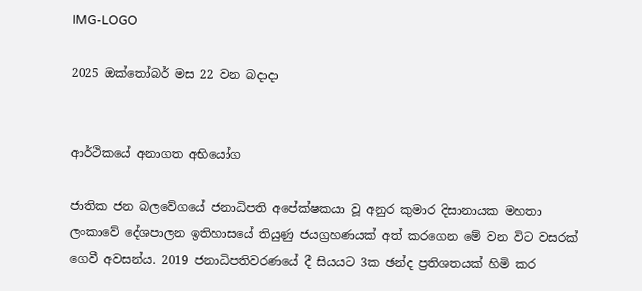IMG-LOGO

2025 ඔක්තෝබර් මස 22 වන බදාදා


ආර්ථිකයේ අනාගත අභියෝග

ජාතික ජන බලවේගයේ ජනාධිපති අපේක්ෂකයා වූ අනුර කුමාර දිසානායක මහතා ලංකාවේ දේශපාලන ඉතිහාසයේ තියුණු ජයග්‍රහණයක් අත් කරගෙන මේ වන විට වසරක් ගෙවී අවසන්ය. 2019 ජනාධිපතිවරණයේ දී සියයට 3ක ඡන්ද ප්‍රතිශතයක් හිමි කර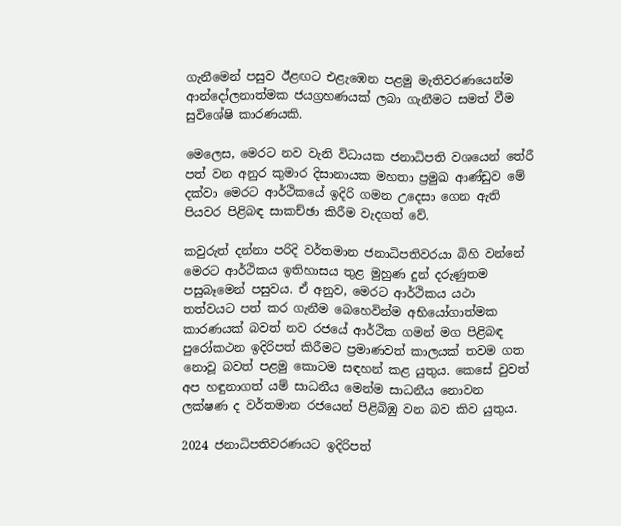ගැනීමෙන් පසුව ඊළඟට එළැඹෙන පළමු මැතිවරණයෙන්ම ආන්දෝලනාත්මක ජයග්‍රහණයක් ලබා ගැනීමට සමත් වීම සුවිශේෂි කාරණයකි.

මෙලෙස, මෙරට නව වැනි විධායක ජනාධිපති වශයෙන් තේරී පත් වන අනුර කුමාර දිසානායක මහතා ප්‍රමුඛ ආණ්ඩුව මේ දක්වා මෙරට ආර්ථිකයේ ඉදිරි ගමන උදෙසා ගෙන ඇති පියවර පිළිබඳ සාකච්ඡා කිරීම වැදගත් වේ.

කවුරුත් දන්නා පරිදි වර්තමාන ජනාධිපතිවරයා බිහි වන්නේ මෙරට ආර්ථිකය ඉතිහාසය තුළ මුහුණ දුන් දරුණුතම පසුබෑමෙන් පසුවය. ඒ අනුව, මෙරට ආර්ථිකය යථා තත්වයට පත් කර ගැනීම බෙහෙවින්ම අභියෝගාත්මක කාරණයක් බවත් නව රජයේ ආර්ථික ගමන් මග පිළිබඳ පුරෝකථන ඉදිරිපත් කිරීමට ප්‍රමාණවත් කාලයක් තවම ගත නොවූ බවත් පළමු කොටම සඳහන් කළ යුතුය. කෙසේ වුවත් අප හඳුනාගත් යම් සාධනීය මෙන්ම සාධනීය නොවන ලක්ෂණ ද වර්තමාන රජයෙන් පිළිබිඹු වන බව කිව යුතුය.

2024 ජනාධිපතිවරණයට ඉදිරිපත්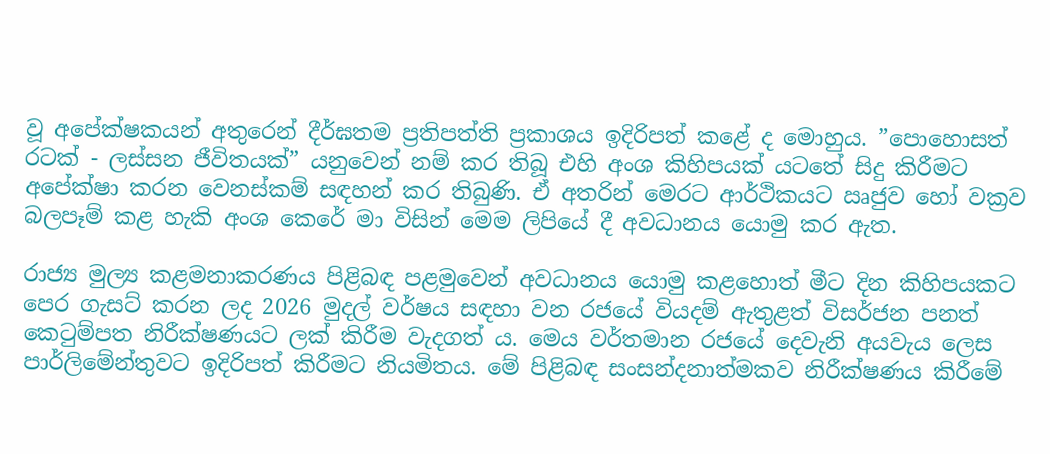වූ අපේක්ෂකයන් අතුරෙන් දීර්ඝතම ප්‍රතිපත්ති ප්‍රකාශය ඉදිරිපත් කළේ ද මොහුය. ”පොහොසත් රටක් - ලස්සන ජීවිතයක්” යනුවෙන් නම් කර තිබූ එහි අංශ කිහිපයක් යටතේ සිදු කිරීමට අපේක්ෂා කරන වෙනස්කම් සඳහන් කර තිබුණි. ඒ අතරින් මෙරට ආර්ථිකයට ඍජුව හෝ වක්‍රව බලපෑම් කළ හැකි අංශ කෙරේ මා විසින් මෙම ලිපියේ දී අවධානය යොමු කර ඇත.

රාජ්‍ය මුල්‍ය කළමනාකරණය පිළිබඳ පළමුවෙන් අවධානය යොමු කළහොත් මීට දින කිහිපයකට පෙර ගැසට් කරන ලද 2026 මුදල් වර්ෂය සඳහා වන රජයේ වියදම් ඇතුළත් විසර්ජන පනත් කෙටුම්පත නිරීක්ෂණයට ලක් කිරීම වැදගත් ය. මෙය වර්තමාන රජයේ දෙවැනි අයවැය ලෙස පාර්ලිමේන්තුවට ඉදිරිපත් කිරීමට නියමිතය. මේ පිළිබඳ සංසන්දනාත්මකව නිරීක්ෂණය කිරීමේ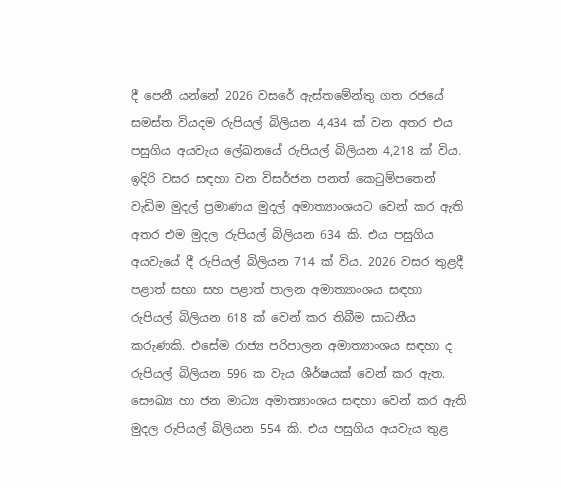දී පෙනී යන්නේ 2026 වසරේ ඇස්තමේන්තු ගත රජයේ සමස්ත වියදම රුපියල් බිලියන 4,434 ක් වන අතර එය පසුගිය අයවැය ලේඛනයේ රුපියල් බිලියන 4,218 ක් විය. ඉදිරි වසර සඳහා වන විසර්ජන පනත් කෙටුම්පතෙන් වැඩිම මුදල් ප්‍රමාණය මුදල් අමාත්‍යාංශයට වෙන් කර ඇති අතර එම මුදල රුපියල් බිලියන 634 කි. එය පසුගිය අයවැයේ දී රුපියල් බිලියන 714 ක් විය. 2026 වසර තුළදී පළාත් සභා සහ පළාත් පාලන අමාත්‍යාංශය සඳහා රුපියල් බිලියන 618 ක් වෙන් කර තිබීම සාධනීය කරුණකි. එසේම රාජ්‍ය පරිපාලන අමාත්‍යාංශය සඳහා ද රුපියල් බිලියන 596 ක වැය ශීර්ෂයක් වෙන් කර ඇත. සෞඛ්‍ය හා ජන මාධ්‍ය අමාත්‍යාංශය සඳහා වෙන් කර ඇති මුදල රුපියල් බිලියන 554 කි. එය පසුගිය අයවැය තුළ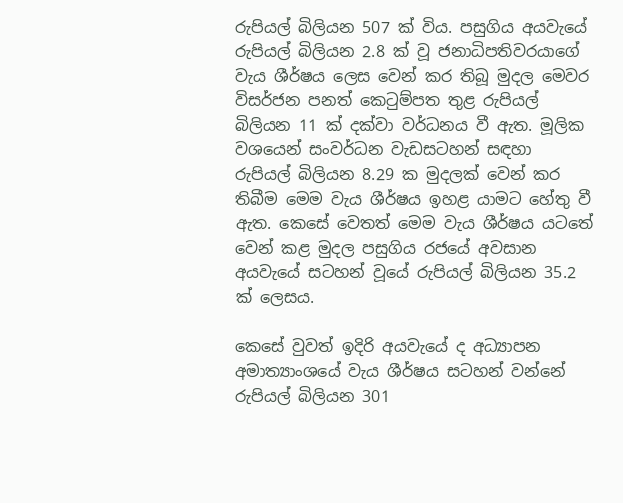රුපියල් බිලියන 507 ක් විය. පසුගිය අයවැයේ රුපියල් බිලියන 2.8 ක් වූ ජනාධිපතිවරයාගේ වැය ශීර්ෂය ලෙස වෙන් කර තිබූ මුදල මෙවර විසර්ජන පනත් කෙටුම්පත තුළ රුපියල් බිලියන 11 ක් දක්වා වර්ධනය වී ඇත. මූලික වශයෙන් සංවර්ධන වැඩසටහන් සඳහා රුපියල් බිලියන 8.29 ක මුදලක් වෙන් කර තිබීම මෙම වැය ශීර්ෂය ඉහළ යාමට හේතු වී ඇත. කෙසේ වෙතත් මෙම වැය ශීර්ෂය යටතේ වෙන් කළ මුදල පසුගිය රජයේ අවසාන අයවැයේ සටහන් වූයේ රුපියල් බිලියන 35.2 ක් ලෙසය.

කෙසේ වුවත් ඉදිරි අයවැයේ ද අධ්‍යාපන අමාත්‍යාංශයේ වැය ශීර්ෂය සටහන් වන්නේ රුපියල් බිලියන 301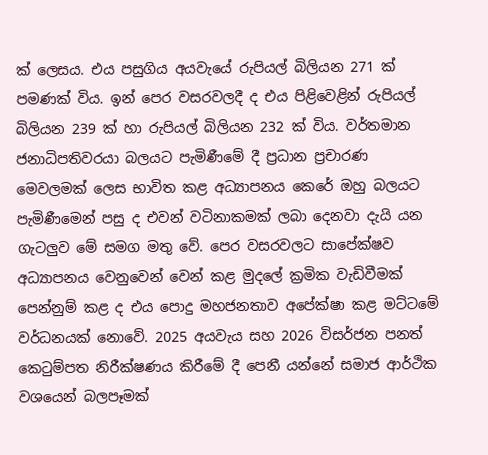ක් ලෙසය. එය පසුගිය අයවැයේ රුපියල් බිලියන 271 ක් පමණක් විය. ඉන් පෙර වසරවලදී ද එය පිළිවෙළින් රුපියල් බිලියන 239 ක් හා රුපියල් බිලියන 232 ක් විය. වර්තමාන ජනාධිපතිවරයා බලයට පැමිණීමේ දී ප්‍රධාන ප්‍රචාරණ මෙවලමක් ලෙස භාවිත කළ අධ්‍යාපනය කෙරේ ඔහු බලයට පැමිණීමෙන් පසු ද එවන් වටිනාකමක් ලබා දෙනවා දැයි යන ගැටලු‍ව මේ සමග මතු වේ. පෙර වසරවලට සාපේක්ෂව අධ්‍යාපනය වෙනුවෙන් වෙන් කළ මුදලේ ක්‍රමික වැඩිවීමක් පෙන්නුම් කළ ද එය පොදු මහජනතාව අපේක්ෂා කළ මට්ටමේ වර්ධනයක් නොවේ. 2025 අයවැය සහ 2026 විසර්ජන පනත් කෙටුම්පත නිරීක්ෂණය කිරීමේ දී පෙනී යන්නේ සමාජ ආර්ථික වශයෙන් බලපෑමක්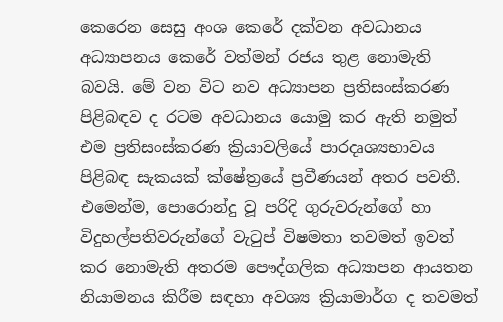කෙරෙන සෙසු අංශ කෙරේ දක්වන අවධානය අධ්‍යාපනය කෙරේ වත්මන් රජය තුළ නොමැති බවයි. මේ වන විට නව අධ්‍යාපන ප්‍රතිසංස්කරණ පිළිබඳව ද රටම අවධානය යොමු කර ඇති නමුත් එම ප්‍රතිසංස්කරණ ක්‍රියාවලියේ පාරදෘශ්‍යභාවය පිළිබඳ සැකයක් ක්ෂේත්‍රයේ ප්‍රවීණයන් අතර පවතී. එමෙන්ම, පොරොන්දු වූ පරිදි ගුරුවරුන්ගේ හා විදුහල්පතිවරුන්ගේ වැටුප් විෂමතා තවමත් ඉවත් කර නොමැති අතරම පෞද්ගලික අධ්‍යාපන ආයතන නියාමනය කිරීම සඳහා අවශ්‍ය ක්‍රියාමාර්ග ද තවමත්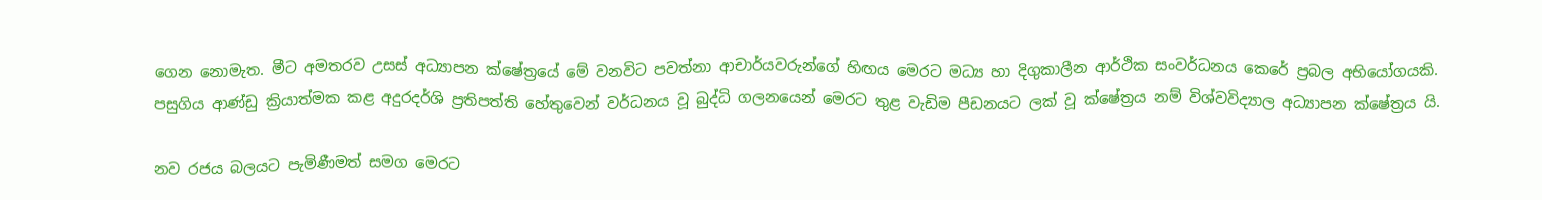ගෙන නොමැත. මීට අමතරව උසස් අධ්‍යාපන ක්ෂේත්‍රයේ මේ වනවිට පවත්නා ආචාර්යවරුන්ගේ හිඟය මෙරට මධ්‍ය හා දිගුකාලීන ආර්ථික සංවර්ධනය කෙරේ ප්‍රබල අභියෝගයකි. පසුගිය ආණ්ඩු ක්‍රියාත්මක කළ අදුරදර්ශි ප්‍රතිපත්ති හේතුවෙන් වර්ධනය වූ බුද්ධි ගලනයෙන් මෙරට තුළ වැඩිම පීඩනයට ලක් වූ ක්ෂේත්‍රය නම් විශ්වවිද්‍යාල අධ්‍යාපන ක්ෂේත්‍රය යි.

නව රජය බලයට පැමිණීමත් සමග මෙරට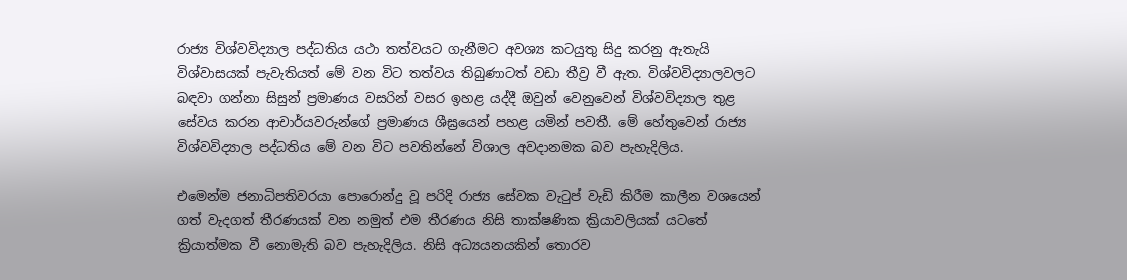රාජ්‍ය විශ්වවිද්‍යාල පද්ධතිය යථා තත්වයට ගැනීමට අවශ්‍ය කටයුතු සිදු කරනු ඇතැයි විශ්වාසයක් පැවැතියත් මේ වන විට තත්වය තිබුණාටත් වඩා තීව්‍ර වී ඇත. විශ්වවිද්‍යාලවලට බඳවා ගන්නා සිසුන් ප්‍රමාණය වසරින් වසර ඉහළ යද්දී ඔවුන් වෙනුවෙන් විශ්වවිද්‍යාල තුළ සේවය කරන ආචාර්යවරුන්ගේ ප්‍රමාණය ශීඝ්‍රයෙන් පහළ යමින් පවතී. මේ හේතුවෙන් රාජ්‍ය විශ්වවිද්‍යාල පද්ධතිය මේ වන විට පවතින්නේ විශාල අවදානමක බව පැහැදිලිය.

එමෙන්ම ජනාධිපතිවරයා පොරොන්දු වූ පරිදි රාජ්‍ය සේවක වැටුප් වැඩි කිරීම කාලීන වශයෙන් ගත් වැදගත් තීරණයක් වන නමුත් එම තීරණය නිසි තාක්ෂණික ක්‍රියාවලියක් යටතේ ක්‍රියාත්මක වී නොමැති බව පැහැදිලිය. නිසි අධ්‍යයනයකින් තොරව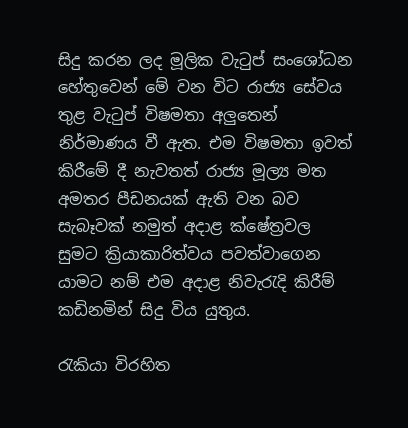සිදු කරන ලද මූලික වැටුප් සංශෝධන හේතුවෙන් මේ වන විට රාජ්‍ය සේවය තුළ වැටුප් විෂමතා අලු‍තෙන් නිර්මාණය වී ඇත. එම විෂමතා ඉවත් කිරීමේ දී නැවතත් රාජ්‍ය මූල්‍ය මත අමතර පීඩනයක් ඇති වන බව සැබෑවක් නමුත් අදාළ ක්ෂේත්‍රවල සුමට ක්‍රියාකාරිත්වය පවත්වාගෙන යාමට නම් එම අදාළ නිවැරැදි කිරීම් කඩිනමින් සිදු විය යුතුය.

රැකියා විරහිත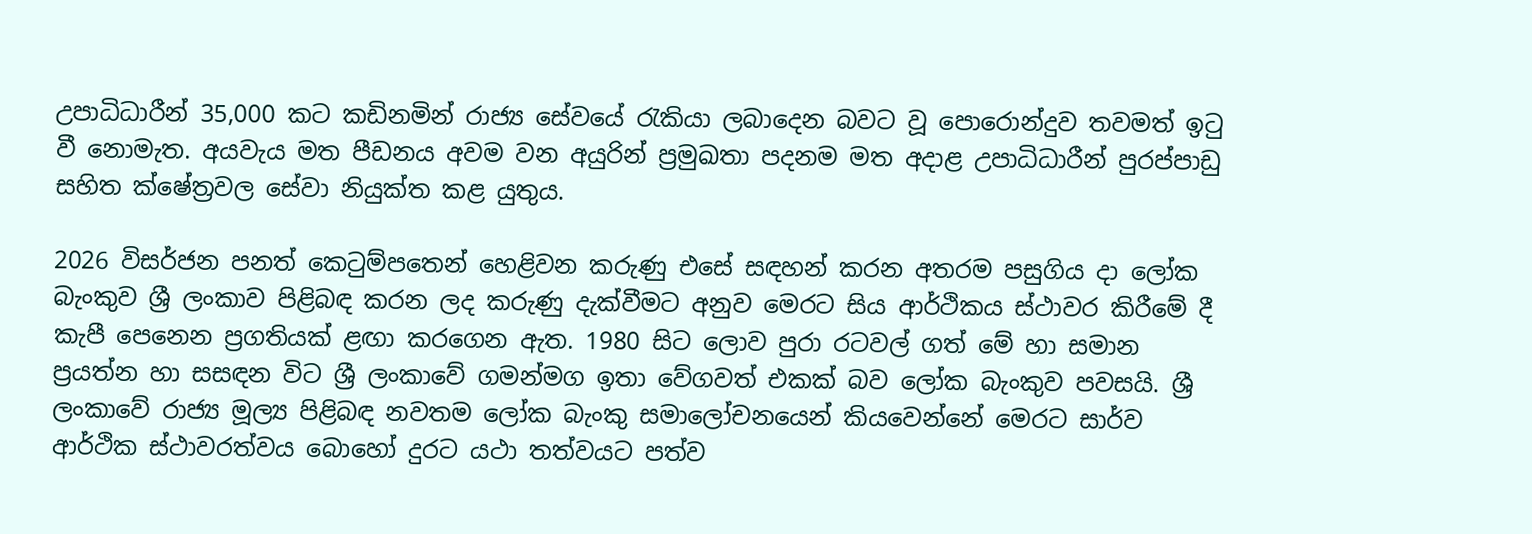උපාධිධාරීන් 35,000 කට කඩිනමින් රාජ්‍ය සේවයේ රැකියා ලබාදෙන බවට වූ පොරොන්දුව තවමත් ඉටු වී නොමැත. අයවැය මත පීඩනය අවම වන අයුරින් ප්‍රමුඛතා පදනම මත අදාළ උපාධිධාරීන් පුරප්පාඩු සහිත ක්ෂේත්‍රවල සේවා නියුක්ත කළ යුතුය.

2026 විසර්ජන පනත් කෙටුම්පතෙන් හෙළිවන කරුණු එසේ සඳහන් කරන අතරම පසුගිය දා ලෝක බැංකුව ශ්‍රී ලංකාව පිළිබඳ කරන ලද කරුණු දැක්වීමට අනුව මෙරට සිය ආර්ථිකය ස්ථාවර කිරීමේ දී කැපී පෙනෙන ප්‍රගතියක් ළඟා කරගෙන ඇත. 1980 සිට ලොව පුරා රටවල් ගත් මේ හා සමාන ප්‍රයත්න හා සසඳන විට ශ්‍රී ලංකාවේ ගමන්මග ඉතා වේගවත් එකක් බව ලෝක බැංකුව පවසයි. ශ්‍රී ලංකාවේ රාජ්‍ය මූල්‍ය පිළිබඳ නවතම ලෝක බැංකු සමාලෝචනයෙන් කියවෙන්නේ මෙරට සාර්ව ආර්ථික ස්ථාවරත්වය බොහෝ දුරට යථා තත්වයට පත්ව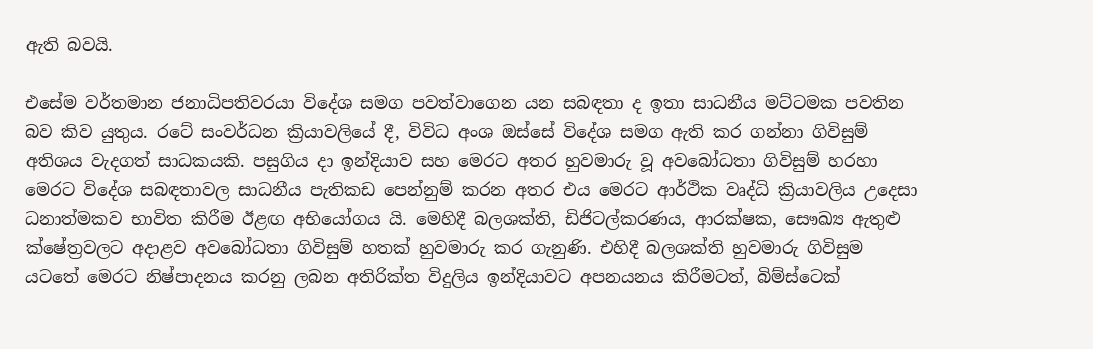ඇති බවයි.

එසේම වර්තමාන ජනාධිපතිවරයා විදේශ සමග පවත්වාගෙන යන සබඳතා ද ඉතා සාධනීය මට්ටමක පවතින බව කිව යුතුය. රටේ සංවර්ධන ක්‍රියාවලියේ දී, විවිධ අංශ ඔස්සේ විදේශ සමග ඇති කර ගන්නා ගිවිසුම් අතිශය වැදගත් සාධකයකි. පසුගිය දා ඉන්දියාව සහ මෙරට අතර හුවමාරු වූ අවබෝධතා ගිවිසුම් හරහා මෙරට විදේශ සබඳතාවල සාධනීය පැතිකඩ පෙන්නුම් කරන අතර එය මෙරට ආර්ථික වෘද්ධි ක්‍රියාවලිය උදෙසා ධනාත්මකව භාවිත කිරීම ඊළඟ අභියෝගය යි. මෙහිදී බලශක්ති, ඩිජිටල්කරණය, ආරක්ෂක, සෞඛ්‍ය ඇතුළු ක්ෂේත්‍රවලට අදාළව අවබෝධතා ගිවිසුම් හතක් හුවමාරු කර ගැනුණි. එහිදී බලශක්ති හුවමාරු ගිවිසුම යටතේ මෙරට නිෂ්පාදනය කරනු ලබන අතිරික්ත විදුලිය ඉන්දියාවට අපනයනය කිරීමටත්, බිම්ස්ටෙක්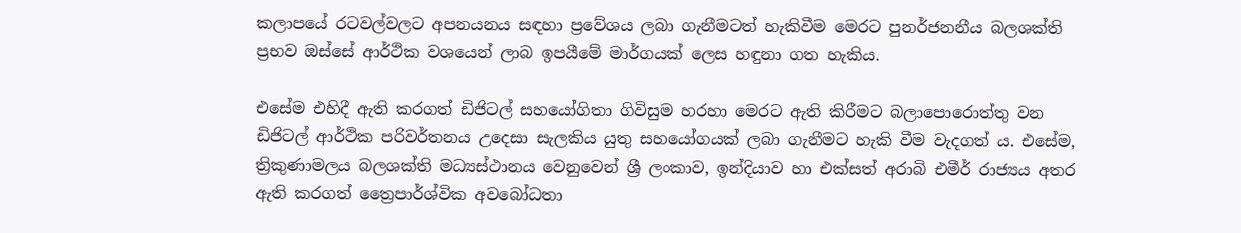කලාපයේ රටවල්වලට අපනයනය සඳහා ප්‍රවේශය ලබා ගැනීමටත් හැකිවීම මෙරට පුනර්ජනනීය බලශක්ති ප්‍රභව ඔස්සේ ආර්ථික වශයෙන් ලාබ ඉපයීමේ මාර්ගයක් ලෙස හඳුනා ගත හැකිය.

එසේම එහිදී ඇති කරගත් ඩිජිටල් සහයෝගිතා ගිවිසුම හරහා මෙරට ඇති කිරීමට බලාපොරොත්තු වන ඩිජිටල් ආර්ථික පරිවර්තනය උදෙසා සැලකිය යුතු සහයෝගයක් ලබා ගැනීමට හැකි වීම වැදගත් ය. එසේම, ත්‍රිකුණාමලය බලශක්ති මධ්‍යස්ථානය වෙනුවෙන් ශ්‍රී ලංකාව, ඉන්දියාව හා එක්සත් අරාබි එමීර් රාජ්‍යය අතර ඇති කරගත් ත්‍රෛපාර්ශ්වික අවබෝධතා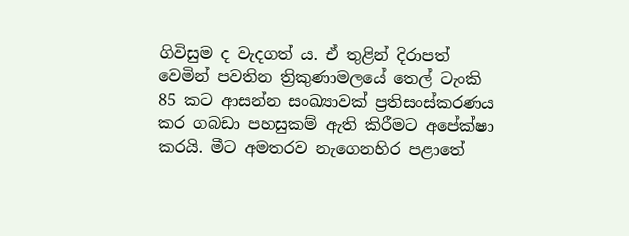ගිවිසුම ද වැදගත් ය. ඒ තුළින් දිරාපත් වෙමින් පවතින ත්‍රිකුණාමලයේ තෙල් ටැංකි 85 කට ආසන්න සංඛ්‍යාවක් ප්‍රතිසංස්කරණය කර ගබඩා පහසුකම් ඇති කිරීමට අපේක්ෂා කරයි. මීට අමතරව නැගෙනහිර පළාතේ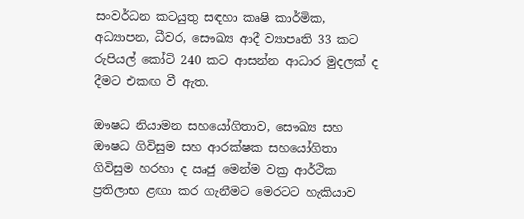සංවර්ධන කටයුතු සඳහා කෘෂි කාර්මික, අධ්‍යාපන, ධීවර, සෞඛ්‍ය ආදී ව්‍යාපෘති 33 කට රුපියල් කෝටි 240 කට ආසන්න ආධාර මුදලක් ද දීමට එකඟ වී ඇත.

ඖෂධ නියාමන සහයෝගිතාව, සෞඛ්‍ය සහ ඖෂධ ගිවිසුම සහ ආරක්ෂක සහයෝගිතා ගිවිසුම හරහා ද ඍජු මෙන්ම වක්‍ර ආර්ථික ප්‍රතිලාභ ළඟා කර ගැනීමට මෙරටට හැකියාව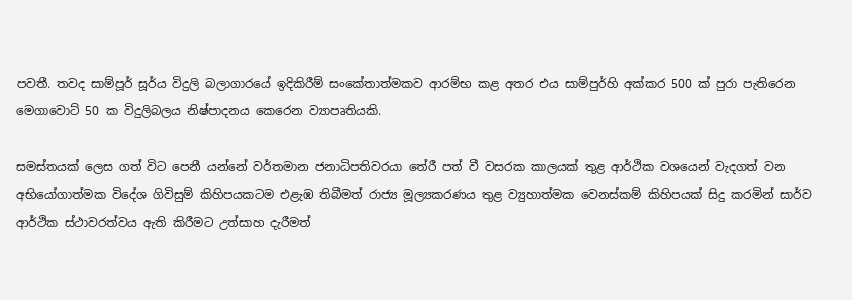පවතී. තවද සාම්පූර් සූර්ය විදුලි බලාගාරයේ ඉදිකිරීම් සංකේතාත්මකව ආරම්භ කළ අතර එය සාම්පුර්හි අක්කර 500 ක් පුරා පැතිරෙන මෙගාවොට් 50 ක විදුලිබලය නිෂ්පාදනය කෙරෙන ව්‍යාපෘතියකි.

සමස්තයක් ලෙස ගත් විට පෙනී යන්නේ වර්තමාන ජනාධිපතිවරයා තේරී පත් වී වසරක කාලයක් තුළ ආර්ථික වශයෙන් වැදගත් වන අභියෝගාත්මක විදේශ ගිවිසුම් කිහිපයකටම එළැඹ තිබීමත් රාජ්‍ය මූල්‍යකරණය තුළ ව්‍යුහාත්මක වෙනස්කම් කිහිපයක් සිදු කරමින් සාර්ව ආර්ථික ස්ථාවරත්වය ඇති කිරීමට උත්සාහ දැරීමත්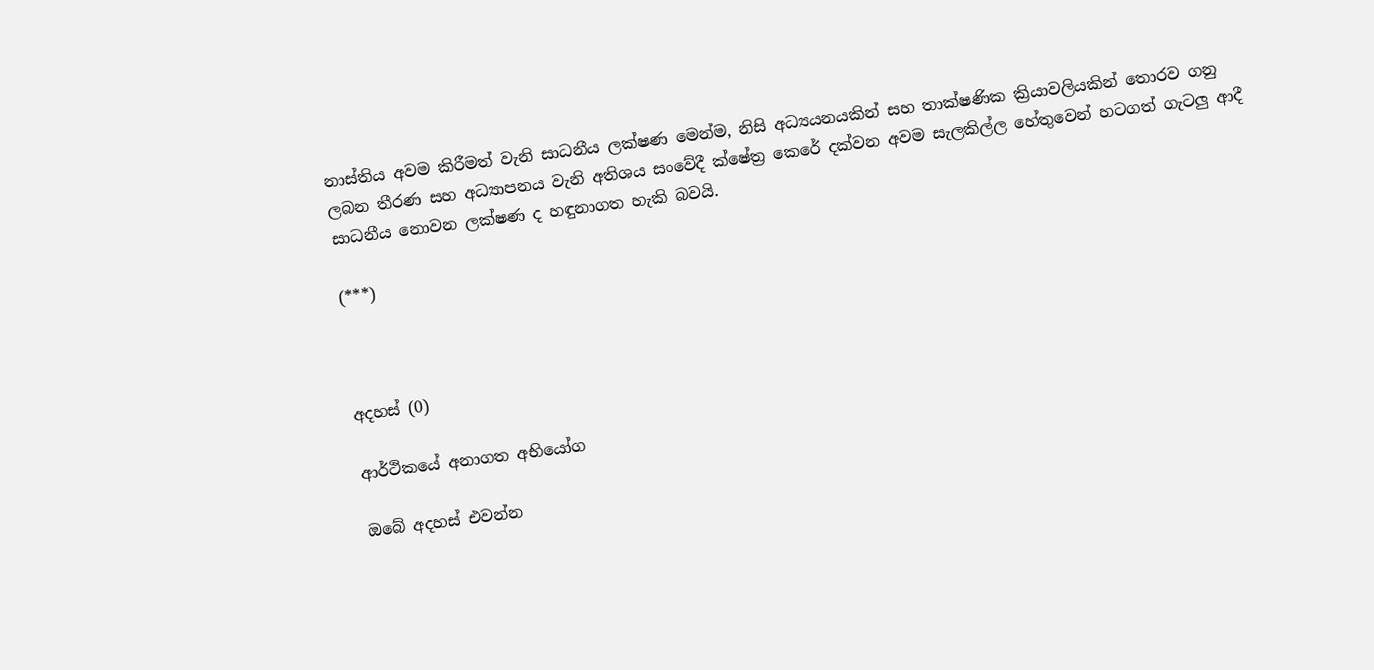නාස්තිය අවම කිරීමත් වැනි සාධනීය ලක්ෂණ මෙන්ම, නිසි අධ්‍යයනයකින් සහ තාක්ෂණික ක්‍රියාවලියකින් තොරව ගනු ලබන තීරණ සහ අධ්‍යාපනය වැනි අතිශය සංවේදී ක්ෂේත්‍ර කෙරේ දක්වන අවම සැලකිල්ල හේතුවෙන් හටගත් ගැටලු‍ ආදී සාධනීය නොවන ලක්ෂණ ද හඳුනාගත හැකි බවයි.

(***)



අදහස් (0)

ආර්ථිකයේ අනාගත අභියෝග

ඔබේ අදහස් එවන්න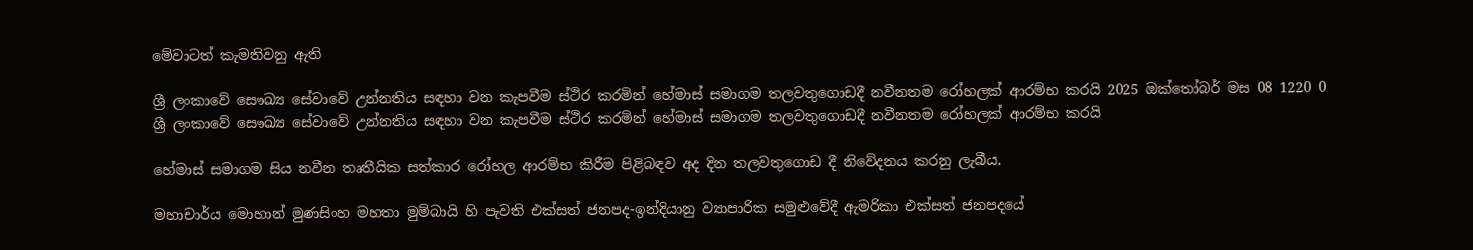මේවාටත් කැමතිවනු ඇති

ශ්‍රී ලංකාවේ සෞඛ්‍ය සේවාවේ උන්නතිය සඳහා වන කැපවීම ස්ථිර කරමින් හේමාස් සමාගම තලවතුගොඩදී නවීනතම රෝහලක් ආරම්භ කරයි 2025 ඔක්තෝබර් මස 08 1220 0
ශ්‍රී ලංකාවේ සෞඛ්‍ය සේවාවේ උන්නතිය සඳහා වන කැපවීම ස්ථිර කරමින් හේමාස් සමාගම තලවතුගොඩදී නවීනතම රෝහලක් ආරම්භ කරයි

හේමාස් සමාගම සිය නවීන තෘතීයික සත්කාර රෝහල ආරම්භ කිරීම පිළිබඳව අද දින තලවතුගොඩ දී නිවේදනය කරනු ලැබීය.

මහාචාර්ය මොහාන් මුණසිංහ මහතා මුම්බායි හි පැවති එක්සත් ජනපද-ඉන්දියානු ව්‍යාපාරික සමුළුවේදී ඇමරිකා එක්සත් ජනපදයේ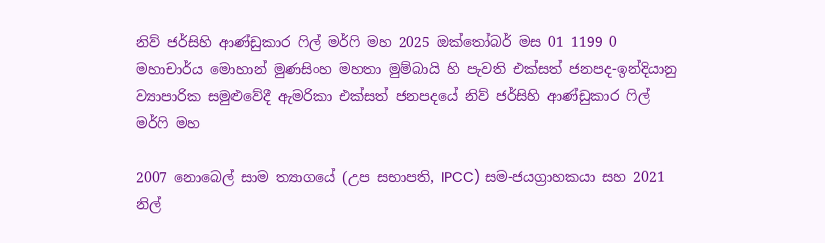නිව් ජර්සිහි ආණ්ඩුකාර ෆිල් මර්ෆි මහ 2025 ඔක්තෝබර් මස 01 1199 0
මහාචාර්ය මොහාන් මුණසිංහ මහතා මුම්බායි හි පැවති එක්සත් ජනපද-ඉන්දියානු ව්‍යාපාරික සමුළුවේදී ඇමරිකා එක්සත් ජනපදයේ නිව් ජර්සිහි ආණ්ඩුකාර ෆිල් මර්ෆි මහ

2007 නොබෙල් සාම ත්‍යාගයේ (උප සභාපති, IPCC) සම-ජයග්‍රාහකයා සහ 2021 නිල්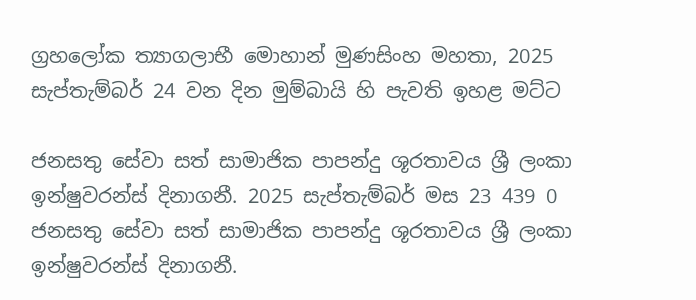ග්‍රහලෝක ත්‍යාගලාභී මොහාන් මුණසිංහ මහතා, 2025 සැප්තැම්බර් 24 වන දින මුම්බායි හි පැවති ඉහළ මට්ට

ජනසතු සේවා සත් සාමාජික පාපන්දු ශූරතාවය ශ්‍රී ලංකා ඉන්ෂුවරන්ස් දිනාගනී. 2025 සැප්තැම්බර් මස 23 439 0
ජනසතු සේවා සත් සාමාජික පාපන්දු ශූරතාවය ශ්‍රී ලංකා ඉන්ෂුවරන්ස් දිනාගනී.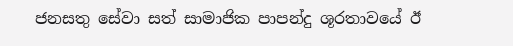ජනසතු සේවා සත් සාමාජික පාපන්දු ශූරතාවයේ ඊ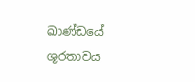ඛාණ්ඩයේ ශූරතාවය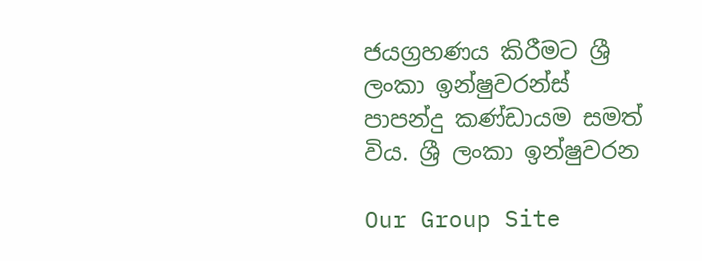ජයග්‍රහණය කිරීමට ශ්‍රී ලංකා ඉන්ෂුවරන්ස් පාපන්දු කණ්ඩායම සමත් විය. ශ්‍රී ලංකා ඉන්ෂුවරන

Our Group Site